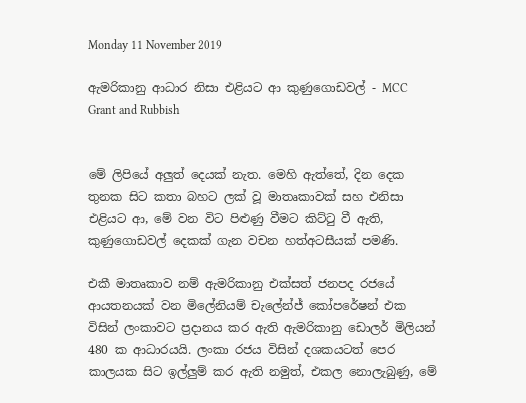Monday 11 November 2019

ඇමරිකානු ආධාර නිසා එළියට ආ කුණුගොඩවල් - MCC Grant and Rubbish


මේ ලිපියේ අලුත් දෙයක් නැත. මෙහි ඇත්තේ, දින දෙක තුනක සිට කතා බහට ලක් වූ මාතෘකාවක් සහ එනිසා එළියට ආ, මේ වන විට පිළුණු වීමට කිට්ටු වී ඇති, කුණුගොඩවල් දෙකක් ගැන වචන හත්අටසීයක් පමණි.

එකී මාතෘකාව නම් ඇමරිකානු එක්සත් ජනපද රජයේ ආයතනයක් වන මිලේනියම් චැලේන්ජ් කෝපරේෂන් එක විසින් ලංකාවට ප්‍රදානය කර ඇති ඇමරිකානු ඩොලර් මිලියන් 480 ක ආධාරයයි. ලංකා රජය විසින් දශකයටත් පෙර කාලයක සිට ඉල්ලුම් කර ඇති නමුත්, එකල නොලැබුණු, මේ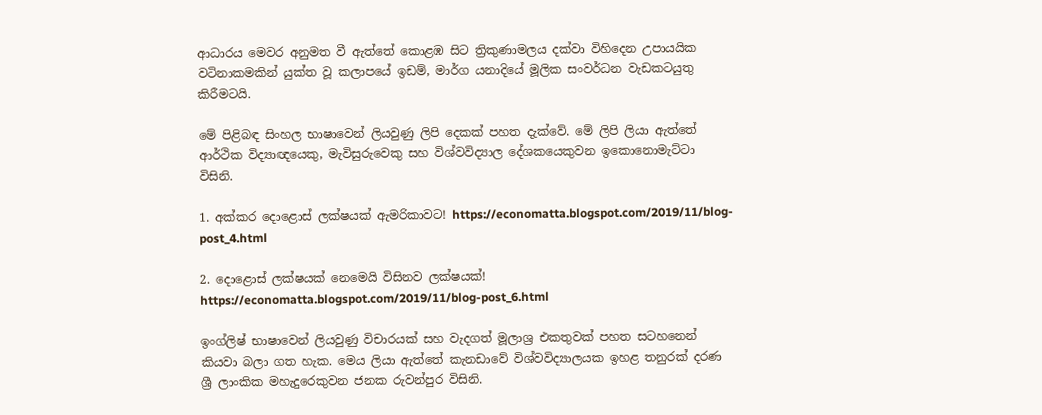ආධාරය මෙවර අනුමත වී ඇත්තේ කොළඹ සිට ත්‍රිකුණාමලය දක්වා විහිදෙන උපායයික වටිනාකමකින් යුක්ත වූ කලාපයේ ඉඩම්, මාර්ග යනාදියේ මූලික සංවර්ධන වැඩකටයුතු කිරීමටයි.

මේ පිළිබඳ සිංහල භාෂාවෙන් ලියවුණු ලිපි දෙකක් පහත දැක්වේ. මේ ලිපි ලියා ඇත්තේ ආර්ථික විද්‍යාඥයෙකු, මැවිසුරුවෙකු සහ විශ්වවිද්‍යාල දේශකයෙකුවන ඉකොනොමැට්ටා විසිනි.

1. අක්කර දොළොස් ලක්ෂයක් ඇමරිකාවට! https://economatta.blogspot.com/2019/11/blog-post_4.html

2. දොළොස් ලක්ෂයක් නෙමෙයි විසිනව ලක්ෂයක්! https://economatta.blogspot.com/2019/11/blog-post_6.html

ඉංග්ලිෂ් භාෂාවෙන් ලියවුණු විචාරයක් සහ වැදගත් මූලාශ්‍ර එකතුවක් පහත සටහනෙන් කියවා බලා ගත හැක. මෙය ලියා ඇත්තේ කැනඩාවේ විශ්වවිද්‍යාලයක ඉහළ තනුරක් දරණ ශ්‍රී ලාංකික මහැදුරෙකුවන ජනක රුවන්පුර විසිනි.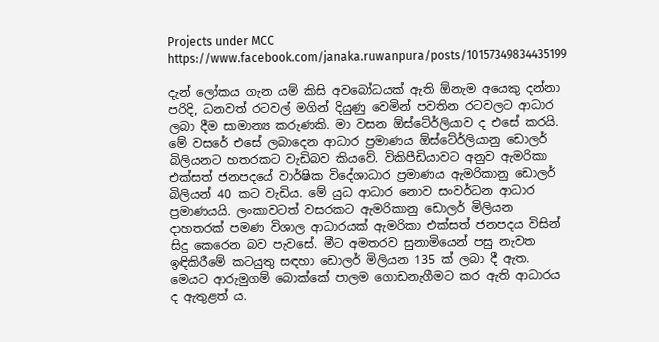Projects under MCC https://www.facebook.com/janaka.ruwanpura/posts/10157349834435199

දැන් ලෝකය ගැන යම් කිසි අවබෝධයක් ඇති ඕනැම අයෙකු දන්නා පරිදි, ධනවත් රටවල් මගින් දියුණු වෙමින් පවතින රටවලට ආධාර ලබා දීම සාමාන්‍ය කරුණකි. මා වසන ඕස්ටේ‍ර්ලියාව ද එසේ කරයි. මේ වසරේ එසේ ලබාදෙන ආධාර ප්‍රමාණය ඕස්ටේ‍ර්ලියානු ඩොලර් බිලියනට හතරකට වැඩිබව කියවේ. විකිපීඩියාවට අනුව ඇමරිකා එක්සත් ජනපදයේ වාර්ෂික විදේශාධාර ප්‍රමාණය ඇමරිකානු ඩොලර් බිලියන් 40 කට වැඩිය. මේ යුධ ආධාර නොව සංවර්ධන ආධාර ප්‍රමාණයයි. ලංකාවටත් වසරකට ඇමරිකානු ඩොලර් මිලියන දාහතරක් පමණ විශාල ආධාරයක් ඇමරිකා එක්සත් ජනපදය විසින් සිදු කෙරෙන බව පැවසේ. මීට අමතරව සුනාමියෙන් පසු නැවත ඉඳිකිරීමේ කටයුතු සඳහා ඩොලර් මිලියන 135 ක් ලබා දී ඇත. මෙයට ආරුමුගම් බොක්කේ පාලම ගොඩනැගීමට කර ඇති ආධාරය ද ඇතුළත් ය.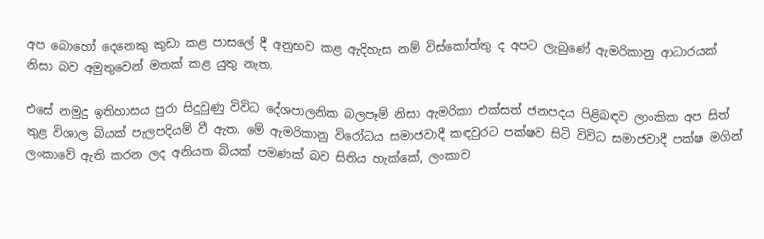අප බොහෝ දෙනෙකු කුඩා කළ පාසලේ දී අනුභව කළ ඇදිහැස නම් විස්කෝත්තු ද අපට ලැබුණේ ඇමරිකානු ආධාරයක් නිසා බව අමුතුවෙන් මතක් කළ යුතු නැත.

එසේ නමුදු ඉතිහාසය පුරා සිදුවුණු විවිධ දේශපාලනික බලපෑම් නිසා ඇමරිකා එක්සත් ජනපදය පිළිබඳව ලාංකික අප සිත් තුළ විශාල බියක් පැලපදියම් වී ඇත. මේ ඇමරිකානු විරෝධය සමාජවාදී කඳවුරට පක්ෂව සිටි විවිධ සමාජවාදී පක්ෂ මගින් ලංකාවේ ඇති කරන ලද අනියත බියක් පමණක් බව සිතිය හැක්කේ, ලංකාව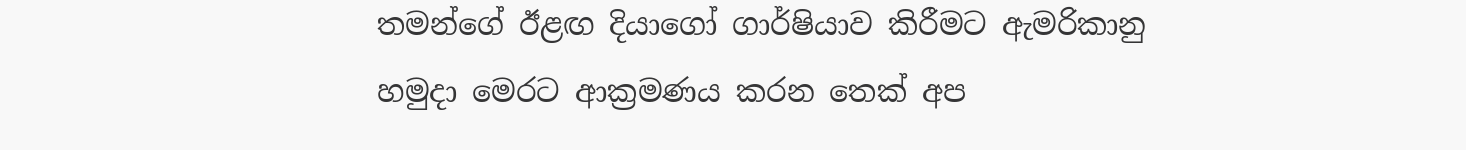තමන්ගේ ඊළඟ දියාගෝ ගාර්ෂියාව කිරීමට ඇමරිකානු හමුදා මෙරට ආක්‍රමණය කරන තෙක් අප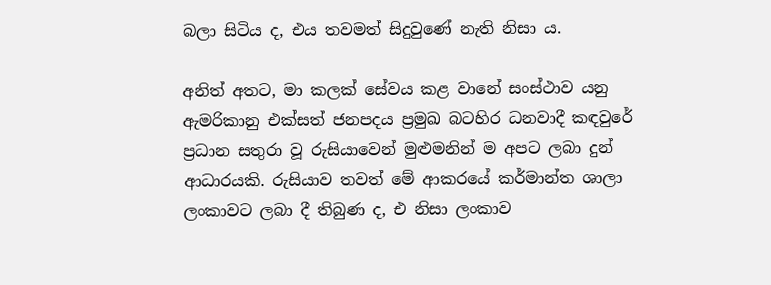බලා සිටිය ද, එය තවමත් සිදුවුණේ නැති නිසා ය.

අනිත් අතට, මා කලක් සේවය කළ වානේ සංස්ථාව යනු ඇමරිකානු එක්සත් ජනපදය ප්‍රමුඛ බටහිර ධනවාදී කඳවුරේ ප්‍රධාන සතුරා වූ රුසියාවෙන් මුළුමනින් ම අපට ලබා දුන් ආධාරයකි. රුසියාව තවත් මේ ආකරයේ කර්මාන්ත ශාලා ලංකාවට ලබා දී තිබුණ ද, එ නිසා ලංකාව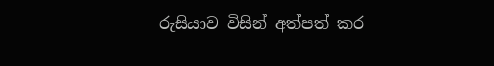රුසියාව විසින් අත්පත් කර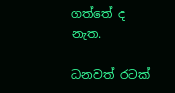ගත්තේ ද නැත.

ධනවත් රටක්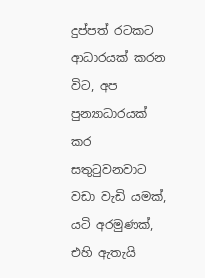දුප්පත් රටකට ආධාරයක් කරන විට, අප පුන්‍යාධාරයක් කර සතුටුවනවාට වඩා වැඩි යමක්, යටි අරමුණක්, එහි ඇතැයි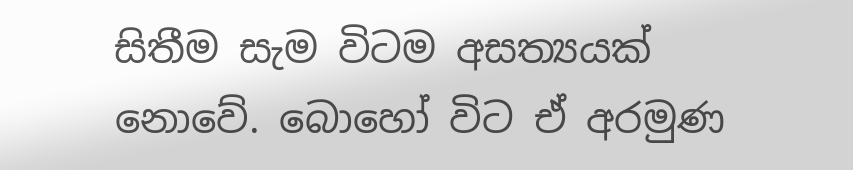සිතීම සැම විටම අසත්‍යයක් නොවේ. බොහෝ විට ඒ අරමුණ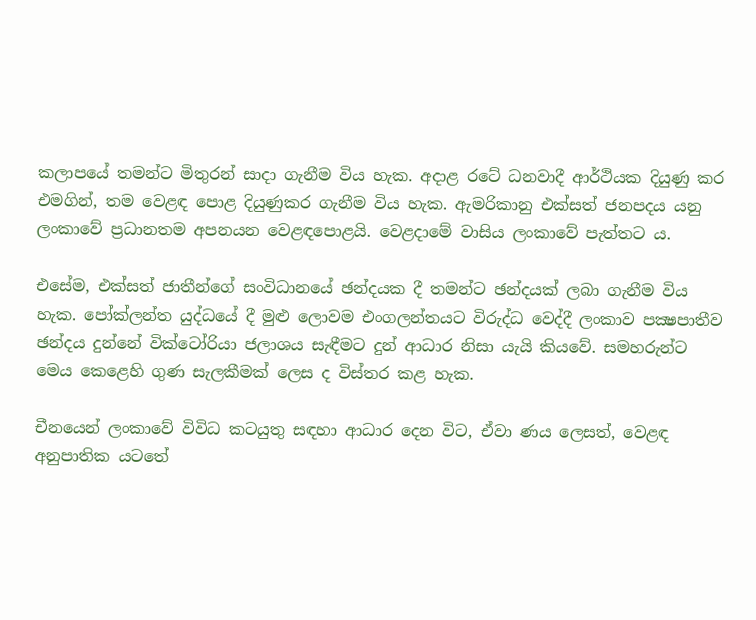කලාපයේ තමන්ට මිතුරන් සාදා ගැනීම විය හැක. අදාළ රටේ ධනවාදී ආර්ථියක දියුණු කර එමගින්, තම වෙළඳ පොළ දියුණුකර ගැනීම විය හැක. ඇමරිකානු එක්සත් ජනපදය යනු ලංකාවේ ප්‍රධානතම අපනයන වෙළඳපොළයි. වෙළදාමේ වාසිය ලංකාවේ පැත්තට ය.

එසේම, එක්සත් ජාතීන්ගේ සංවිධානයේ ඡන්දයක දී තමන්ට ඡන්දයක් ලබා ගැනීම විය හැක. පෝක්ලන්ත යුද්ධයේ දී මුළු ලොවම එංගලන්තයට විරුද්ධ වෙද්දී ලංකාව පක්‍ෂපාතීව ඡන්දය දුන්නේ වික්ටෝරියා ජලාශය සැඳීමට දුන් ආධාර නිසා යැයි කියවේ. සමහරුන්ට මෙය කෙළෙහි ගුණ සැලකීමක් ලෙස ද විස්තර කළ හැක.

චීනයෙන් ලංකාවේ විවිධ කටයුතු සඳහා ආධාර දෙන විට, ඒවා ණය ලෙසත්, වෙළඳ අනුපාතික යටතේ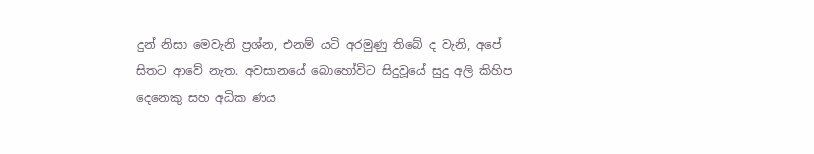දුන් නිසා මෙවැනි ප්‍රශ්න, එනම් යටි අරමුණු තිබේ ද වැනි, අපේ සිතට ආවේ නැත. අවසානයේ බොහෝවිට සිදුවූයේ සුදු අලි කිහිප දෙනෙකු සහ අධික ණය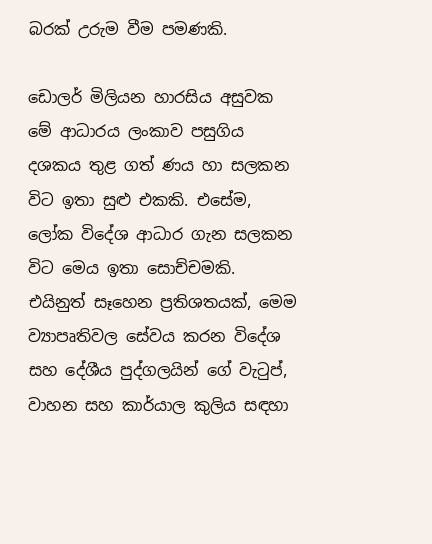බරක් උරුම වීම පමණකි.

ඩොලර් මිලියන හාරසිය අසුවක මේ ආධාරය ලංකාව පසුගිය දශකය තුළ ගත් ණය හා සලකන විට ඉතා සුළු එකකි. එසේම, ලෝක විදේශ ආධාර ගැන සලකන විට මෙය ඉතා සොච්චමකි. එයිනුත් සෑහෙන ප්‍රතිශතයක්, මෙම ව්‍යාපෘතිවල සේවය කරන විදේශ සහ දේශීය පුද්ගලයින් ගේ වැටුප්, වාහන සහ කාර්යාල කුලිය සඳහා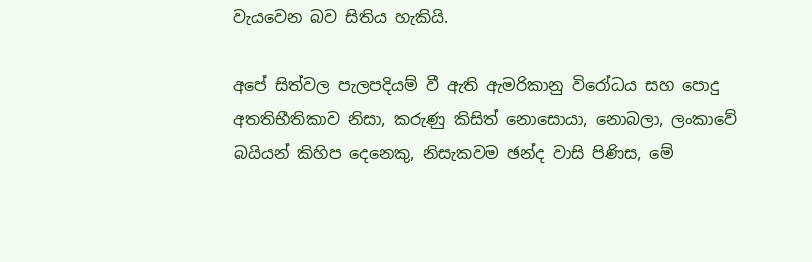වැයවෙන බව සිතිය හැකියි.

අපේ සිත්වල පැලපදියම් වී ඇති ඇමරිකානු විරෝධය සහ පොදු අතතිභීතිකාව නිසා, කරුණු කිසිත් නොසොයා, නොබලා, ලංකාවේ බයියන් කිහිප දෙනෙකු, නිසැකවම ඡන්ද වාසි පිණිස, මේ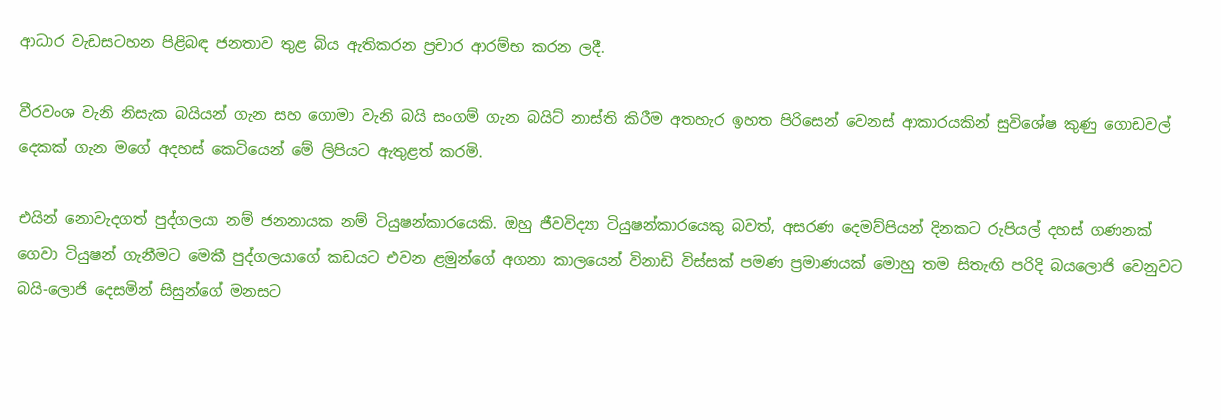ආධාර වැඩසටහන පිළිබඳ ජනතාව තුළ බිය ඇතිකරන ප්‍රචාර ආරම්භ කරන ලදී.

වීරවංශ වැනි නිසැක බයියන් ගැන සහ ගොමා වැනි බයි සංගම් ගැන බයිට් නාස්ති කිරීම අතහැර ඉහත පිරිසෙන් වෙනස් ආකාරයකින් සුවිශේෂ කුණු ගොඩවල් දෙකක් ගැන මගේ අදහස් කෙටියෙන් මේ ලිපියට ඇතුළත් කරමි.

එයින් නොවැදගත් පුද්ගලයා නම් ජනනායක නම් ටියුෂන්කාරයෙකි. ඔහු ජීවවිද්‍යා ටියුෂන්කාරයෙකු බවත්, අසරණ දෙමව්පියන් දිනකට රුපියල් දහස් ගණනක් ගෙවා ටියුෂන් ගැනීමට මෙකී පුද්ගලයාගේ කඩයට එවන ළමුන්ගේ අගනා කාලයෙන් විනාඩි විස්සක් පමණ ප්‍රමාණයක් මොහු තම සිතැඟි පරිදි බයලොජි වෙනුවට බයි-ලොජි දෙසමින් සිසුන්ගේ මනසට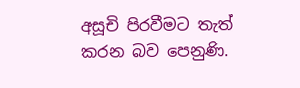අසූචි පිරවීමට තැත් කරන බව පෙනුණි.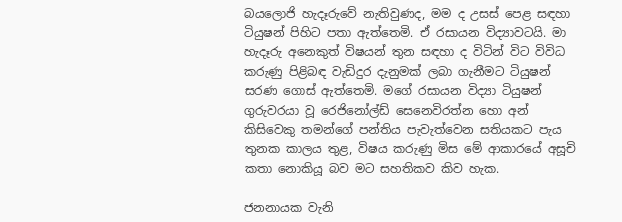බයලොජි හැදෑරුවේ නැතිවුණද, මම ද උසස් පෙළ සඳහා ටියුෂන් පිහිට පතා ඇත්තෙමි. ඒ රසායන විද්‍යාවටයි. මා හැදෑරු අනෙකුත් විෂයන් තුන සඳහා ද විටින් විට විවිධ කරුණු පිළිබඳ වැඩිදුර දැනුමක් ලබා ගැනීමට ටියුෂන් සරණ ගොස් ඇත්තෙමි. මගේ රසායන විද්‍යා ටියුෂන් ගුරුවරයා වූ රෙජිනෝල්ඩ් සෙනෙවිරත්න හො අන් කිසිවෙකු තමන්ගේ පන්තිය පැවැත්වෙන සතියකට පැය තුනක කාලය තුළ, විෂය කරුණු මිස මේ ආකාරයේ අසූචි කතා නොකියූ බව මට සහතිකව කිව හැක.

ජනනායක වැනි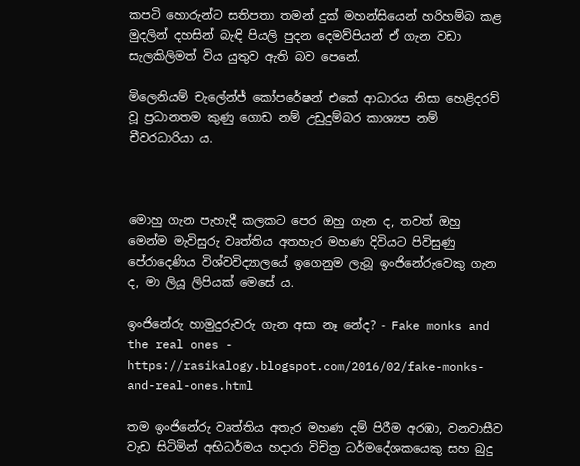කපටි හොරුන්ට සතිපතා තමන් දුක් මහන්සියෙන් හරිහම්බ කළ මුදලින් දහසින් බැඳි පියලි පුදන දෙමව්පියන් ඒ ගැන වඩා සැලකිලිමත් විය යුතුව ඇති බව පෙනේ.

මිලෙනියම් චැලේන්ජ් කෝපරේෂන් එකේ ආධාරය නිසා හෙළිදරව් වූ ප්‍රධානතම කුණු ගොඩ නම් උඩුදුම්බර කාශ්‍යප නම් චීවරධාරියා ය.



මොහු ගැන පැහැදී කලකට පෙර ඔහු ගැන ද, තවත් ඔහු මෙන්ම මැවිසුරු වෘත්තිය අතහැර මහණ දිවියට පිවිසුණු පේරාදෙණිය විශ්වවිද්‍යාලයේ ඉගෙනුම ලැබූ ඉංජිනේරුවෙකු ගැන ද, මා ලියූ ලිපියක් මෙසේ ය.

ඉංජිනේරු හාමුදුරුවරු ගැන අසා නෑ නේද? - Fake monks and the real ones - https://rasikalogy.blogspot.com/2016/02/fake-monks-and-real-ones.html

තම ඉංජිනේරු වෘත්තිය අතැර මහණ දම් පිරීම අරඹා, වනවාසීව වැඩ සිටිමින් අභිධර්මය හදාරා විචිත්‍ර ධර්මදේශකයෙකු සහ බුදු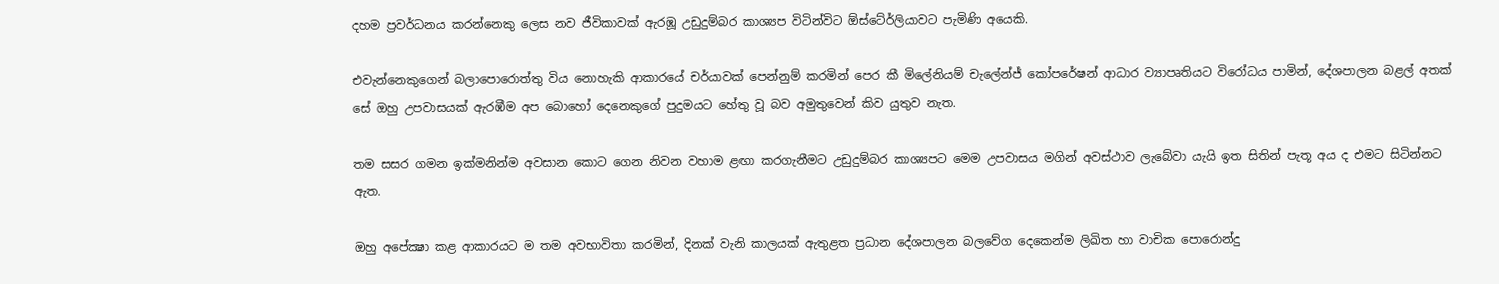දහම ප්‍රවර්ධනය කරන්නෙකු ලෙස නව ජීවිකාවක් ඇරඹූ උඩුදුම්බර කාශ්‍යප විටින්විට ඕස්ටේ‍ර්ලියාවට පැමිණි අයෙකි.

එවැන්නෙකුගෙන් බලාපොරොත්තු විය නොහැකි ආකාරයේ චර්යාවක් පෙන්නුම් කරමින් පෙර කී මිලේනියම් චැලේන්ජ් කෝපරේෂන් ආධාර ව්‍යාපෘතියට විරෝධය පාමින්, දේශපාලන බළල් අතක් සේ ඔහු උපවාසයක් ඇරඹීම අප බොහෝ දෙනෙකුගේ පුදුමයට හේතු වූ බව අමුතුවෙන් කිව යුතුව නැත.

තම සසර ගමන ඉක්මනින්ම අවසාන කොට ගෙන නිවන වහාම ළඟා කරගැනීමට උඩුදුම්බර කාශ්‍යපට මෙම උපවාසය මගින් අවස්ථාව ලැබේවා යැයි ඉත සිතින් පැතූ අය ද එමට සිටින්නට ඇත.

ඔහු අපේක්‍ෂා කළ ආකාරයට ම තම අවභාවිතා කරමින්, දිනක් වැනි කාලයක් ඇතුළත ප්‍රධාන දේශපාලන බලවේග දෙකෙන්ම ලිඛිත හා වාචික පොරොන්දු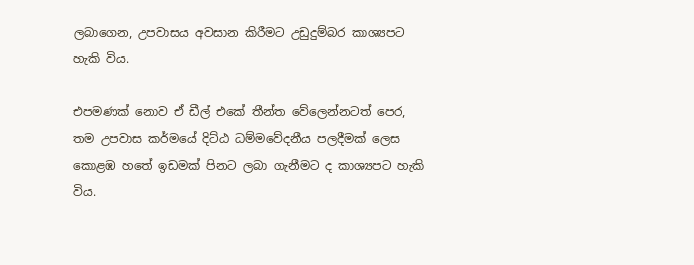ලබාගෙන, උපවාසය අවසාන කිරීමට උඩුදුම්බර කාශ්‍යපට හැකි විය.

එපමණක් නොව ඒ ඩීල් එකේ තීන්ත වේලෙන්නටත් පෙර, තම උපවාස කර්මයේ දිට්ඨ ධම්මවේදනීය පලදීමක් ලෙස කොළඹ හතේ ඉඩමක් පිනට ලබා ගැනීමට ද කාශ්‍යපට හැකි විය.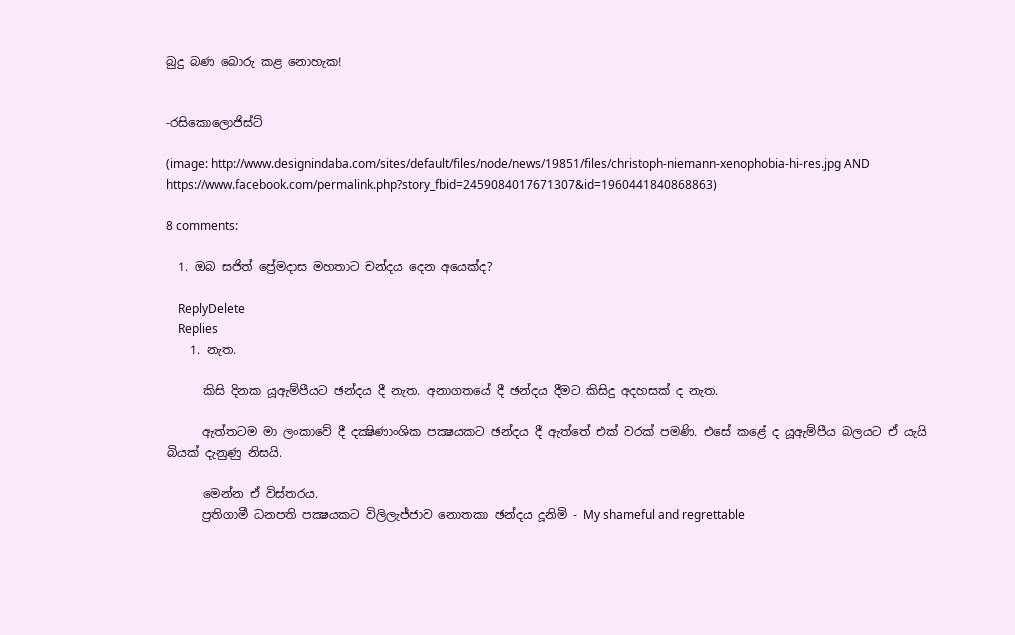බුදු බණ බොරු කළ නොහැක!


-රසිකොලොජිස්ට්

(image: http://www.designindaba.com/sites/default/files/node/news/19851/files/christoph-niemann-xenophobia-hi-res.jpg AND https://www.facebook.com/permalink.php?story_fbid=2459084017671307&id=1960441840868863)

8 comments:

  1. ඔබ සජිත් ප්‍රේමදාස මහතාට චන්දය දෙන අයෙක්ද?

    ReplyDelete
    Replies
    1. නැත.

      කිසි දිනක යූඇම්පීයට ඡන්දය දී නැත. අනාගතයේ දී ඡන්දය දීමට කිසිදු අදහසක් ද නැත.

      ඇත්තටම මා ලංකාවේ දී දක්‍ෂිණාංශික පක්‍ෂයකට ඡන්දය දී ඇත්තේ එක් වරක් පමණි. එසේ කළේ ද යූඇම්පීය බලයට ඒ යැයි බියක් දැනුණු නිසයි.

      මෙන්න ඒ විස්තරය.
      ප්‍රතිගාමී ධනපති පක්‍ෂයකට විලිලැජ්ජාව නොතකා ඡන්දය දූනිමි - My shameful and regrettable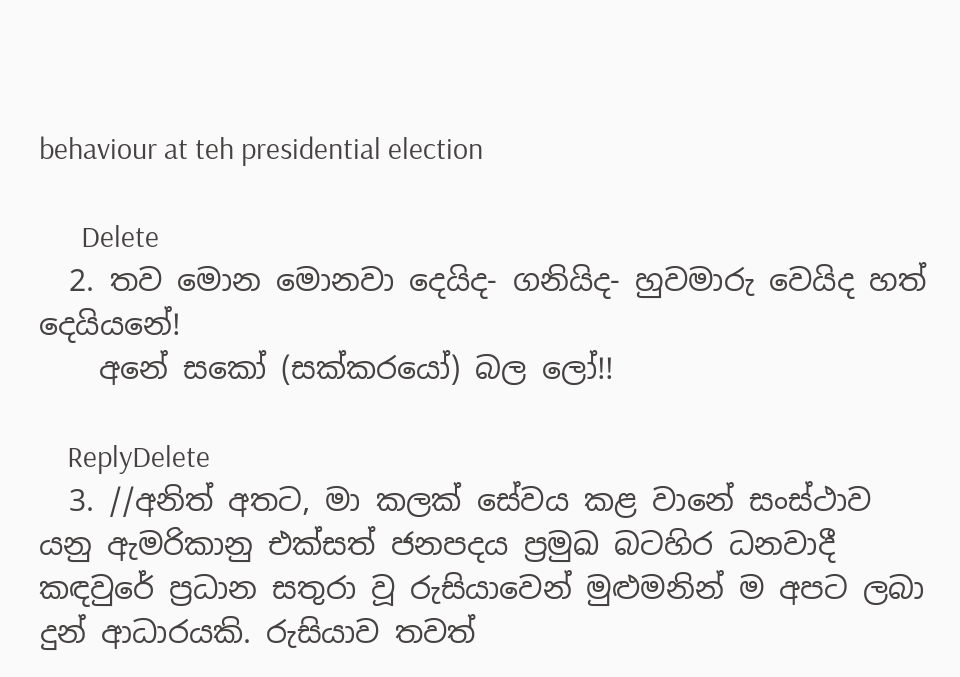behaviour at teh presidential election

      Delete
  2. තව මොන මොනවා දෙයිද- ගනියිද- හුවමාරු වෙයිද හත් දෙයියනේ!
    අනේ සකෝ (සක්කරයෝ) බල ලෝ!!

    ReplyDelete
  3. //අනිත් අතට, මා කලක් සේවය කළ වානේ සංස්ථාව යනු ඇමරිකානු එක්සත් ජනපදය ප්‍රමුඛ බටහිර ධනවාදී කඳවුරේ ප්‍රධාන සතුරා වූ රුසියාවෙන් මුළුමනින් ම අපට ලබා දුන් ආධාරයකි. රුසියාව තවත්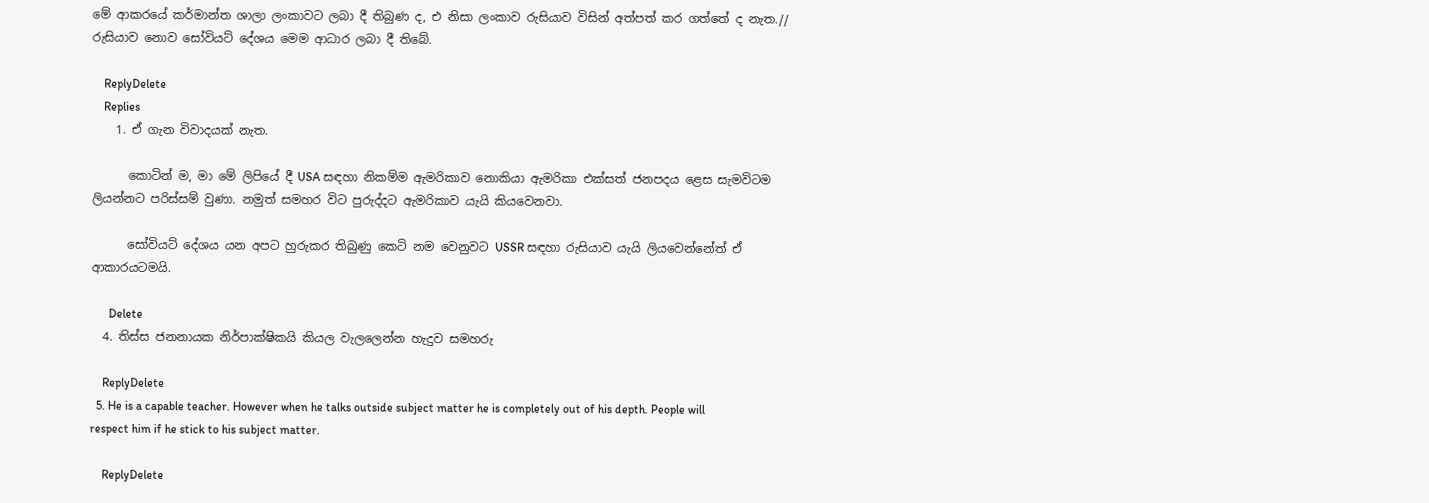මේ ආකරයේ කර්මාන්ත ශාලා ලංකාවට ලබා දී තිබුණ ද, එ නිසා ලංකාව රුසියාව විසින් අත්පත් කර ගත්තේ ද නැත.// රුසියාව නොව සෝවියට් දේශය මෙම ආධාර ලබා දී තිබේ.

    ReplyDelete
    Replies
    1. ඒ ගැන විවාදයක් නැත.

      කොටින් ම, මා මේ ලිපියේ දී USA සඳහා නිකම්ම ඇමරිකාව නොකියා ඇමරිකා එක්සත් ජනපදය ළෙස සැමවිටම ලියන්නට පරිස්සම් වුණා. නමුත් සමහර විට පුරුද්දට ඇමරිකාව යැයි කියවෙනවා.

      සෝවියට් දේශය යන අපට හුරුකර තිබුණු කෙටි නම වෙනුවට USSR සඳහා රුසියාව යැයි ලියවෙන්නේත් ඒ ආකාරයටමයි.

      Delete
  4. තිස්ස ජනනායක නිර්පාක්ෂිකයි කියල වැලලෙන්න හැදුව සමහරු

    ReplyDelete
  5. He is a capable teacher. However when he talks outside subject matter he is completely out of his depth. People will respect him if he stick to his subject matter.

    ReplyDelete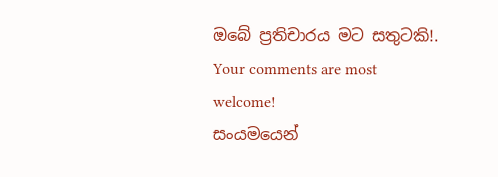ඔබේ ප්‍රතිචාරය මට සතුටකි!. Your comments are most welcome!
සංයමයෙන්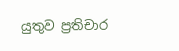යුතුව ප්‍රතිචාර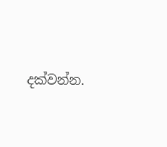දක්වන්න.